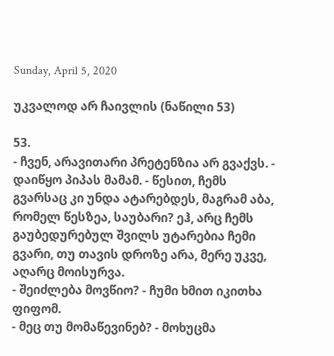Sunday, April 5, 2020

უკვალოდ არ ჩაივლის (ნაწილი 53)

53.
- ჩვენ, არავითარი პრეტენზია არ გვაქვს. - დაიწყო პიპას მამამ. - წესით, ჩემს გვარსაც კი უნდა ატარებდეს, მაგრამ აბა, რომელ წესზეა, საუბარი? ეჰ, არც ჩემს გაუბედურებულ შვილს უტარებია ჩემი გვარი, თუ თავის დროზე არა, მერე უკვე, აღარც მოისურვა.
- შეიძლება მოვწიო? - ჩუმი ხმით იკითხა ფიფომ.
- მეც თუ მომაწევინებ? - მოხუცმა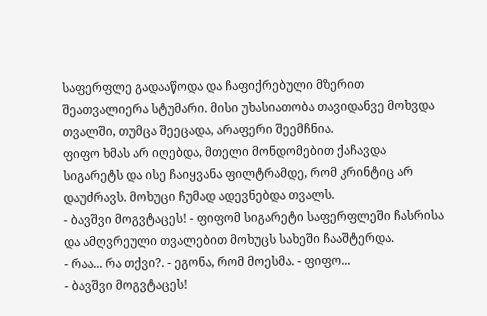საფერფლე გადააწოდა და ჩაფიქრებული მზერით შეათვალიერა სტუმარი. მისი უხასიათობა თავიდანვე მოხვდა თვალში, თუმცა შეეცადა, არაფერი შეემჩნია.
ფიფო ხმას არ იღებდა, მთელი მონდომებით ქაჩავდა სიგარეტს და ისე ჩაიყვანა ფილტრამდე, რომ კრინტიც არ დაუძრავს. მოხუცი ჩუმად ადევნებდა თვალს.
- ბავშვი მოგვტაცეს! - ფიფომ სიგარეტი საფერფლეში ჩასრისა და ამღვრეული თვალებით მოხუცს სახეში ჩააშტერდა.
- რაა... რა თქვი?. - ეგონა, რომ მოესმა. - ფიფო...
- ბავშვი მოგვტაცეს!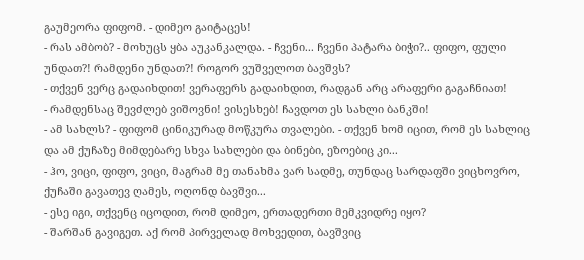გაუმეორა ფიფომ. - დიმეო გაიტაცეს!
- რას ამბობ? - მოხუცს ყბა აუკანკალდა. - ჩვენი... ჩვენი პატარა ბიჭი?.. ფიფო, ფული უნდათ?! რამდენი უნდათ?! როგორ ვუშველოთ ბავშვს?
- თქვენ ვერც გადაიხდით! ვერაფერს გადაიხდით, რადგან არც არაფერი გაგაჩნიათ!
- რამდენსაც შევძლებ ვიშოვნი! ვისესხებ! ჩავდოთ ეს სახლი ბანკში!
- ამ სახლს? - ფიფომ ცინიკურად მოწკურა თვალები. - თქვენ ხომ იცით, რომ ეს სახლიც და ამ ქუჩაზე მიმდებარე სხვა სახლები და ბინები, ეზოებიც კი...
- ჰო, ვიცი, ფიფო, ვიცი, მაგრამ მე თანახმა ვარ სადმე, თუნდაც სარდაფში ვიცხოვრო, ქუჩაში გავათევ ღამეს, ოღონდ ბავშვი...
- ესე იგი, თქვენც იცოდით, რომ დიმეო, ერთადერთი მემკვიდრე იყო?
- შარშან გავიგეთ. აქ რომ პირველად მოხვედით, ბავშვიც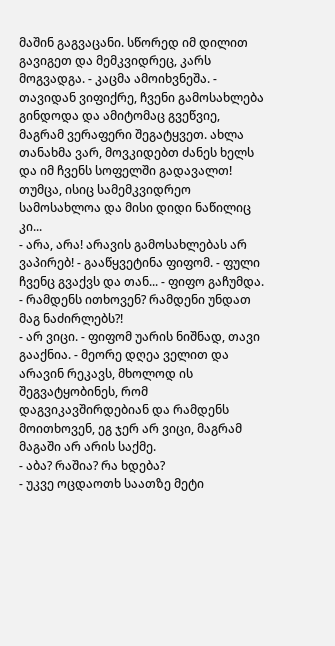მაშინ გაგვაცანი. სწორედ იმ დილით გავიგეთ და მემკვიდრეც, კარს მოგვადგა. - კაცმა ამოიხვნეშა. - თავიდან ვიფიქრე, ჩვენი გამოსახლება გინდოდა და ამიტომაც გვეწვიე, მაგრამ ვერაფერი შეგატყვეთ. ახლა თანახმა ვარ, მოვკიდებთ ძანეს ხელს და იმ ჩვენს სოფელში გადავალთ! თუმცა, ისიც სამემკვიდრეო სამოსახლოა და მისი დიდი ნაწილიც კი...
- არა, არა! არავის გამოსახლებას არ ვაპირებ! - გააწყვეტინა ფიფომ. - ფული ჩვენც გვაქვს და თან... - ფიფო გაჩუმდა.
- რამდენს ითხოვენ? რამდენი უნდათ მაგ ნაძირლებს?!
- არ ვიცი. - ფიფომ უარის ნიშნად, თავი გააქნია. - მეორე დღეა ველით და არავინ რეკავს, მხოლოდ ის შეგვატყობინეს, რომ დაგვიკავშირდებიან და რამდენს მოითხოვენ, ეგ ჯერ არ ვიცი, მაგრამ მაგაში არ არის საქმე.
- აბა? რაშია? რა ხდება?
- უკვე ოცდაოთხ საათზე მეტი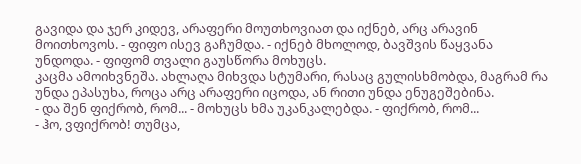გავიდა და ჯერ კიდევ, არაფერი მოუთხოვიათ და იქნებ, არც არავინ მოითხოვოს. - ფიფო ისევ გაჩუმდა. - იქნებ მხოლოდ, ბავშვის წაყვანა უნდოდა. - ფიფომ თვალი გაუსწორა მოხუცს.
კაცმა ამოიხვნეშა. ახლაღა მიხვდა სტუმარი, რასაც გულისხმობდა, მაგრამ რა უნდა ეპასუხა, როცა არც არაფერი იცოდა, ან რითი უნდა ენუგეშებინა.
- და შენ ფიქრობ, რომ... - მოხუცს ხმა უკანკალებდა. - ფიქრობ, რომ...
- ჰო, ვფიქრობ! თუმცა,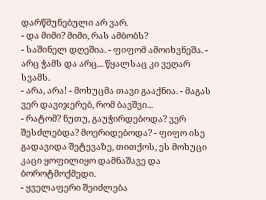დარწმუნებული არ ვარ.
- და მიმი? მიმი, რას ამბობს?
- საშინელ დღეშია. - ფიფომ ამოიხვნეშა. - არც ჭამს და არც... წყალსაც კი ვეღარ სვამს.
- არა, არა! - მოხუცმა თავი გააქნია. - მაგას ვერ დავიჯერებ, რომ ბავშვი...
- რატომ? ნუთუ, გაუჭირდებოდა? ვერ შესძლებდა? მოერიდებოდა? - ფიფო ისე გადავიდა შეტევაზე, თითქოს, ეს მოხუცი კაცი ყოფილიყო დამნაშავე და ბოროტმოქმედი.
- ყველაფერი შეიძლება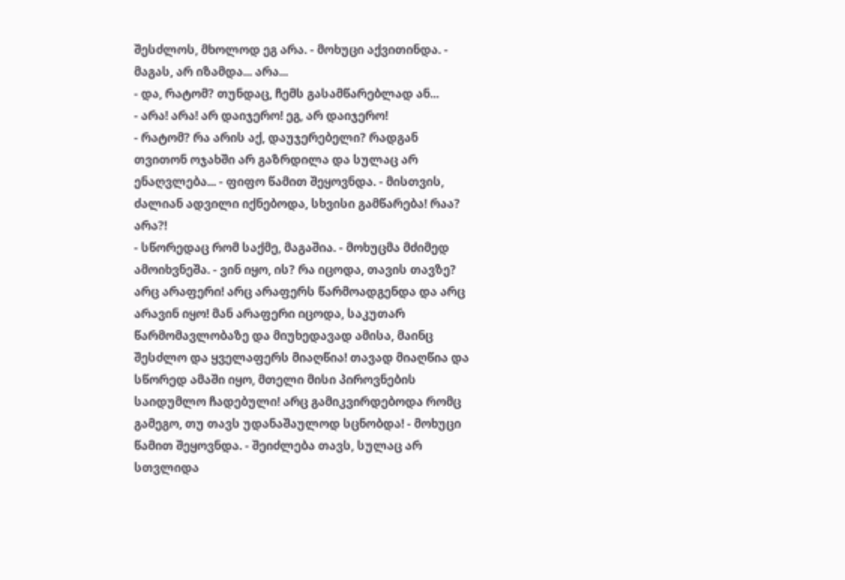შესძლოს, მხოლოდ ეგ არა. - მოხუცი აქვითინდა. - მაგას, არ იზამდა... არა...
- და, რატომ? თუნდაც, ჩემს გასამწარებლად ან...
- არა! არა! არ დაიჯერო! ეგ, არ დაიჯერო!
- რატომ? რა არის აქ, დაუჯერებელი? რადგან თვითონ ოჯახში არ გაზრდილა და სულაც არ ენაღვლება... - ფიფო წამით შეყოვნდა. - მისთვის, ძალიან ადვილი იქნებოდა, სხვისი გამწარება! რაა? არა?!
- სწორედაც რომ საქმე, მაგაშია. - მოხუცმა მძიმედ ამოიხვნეშა. - ვინ იყო, ის? რა იცოდა, თავის თავზე? არც არაფერი! არც არაფერს წარმოადგენდა და არც არავინ იყო! მან არაფერი იცოდა, საკუთარ წარმომავლობაზე და მიუხედავად ამისა, მაინც შესძლო და ყველაფერს მიაღწია! თავად მიაღწია და სწორედ ამაში იყო, მთელი მისი პიროვნების საიდუმლო ჩადებული! არც გამიკვირდებოდა რომც გამეგო, თუ თავს უდანაშაულოდ სცნობდა! - მოხუცი წამით შეყოვნდა. - შეიძლება თავს, სულაც არ სთვლიდა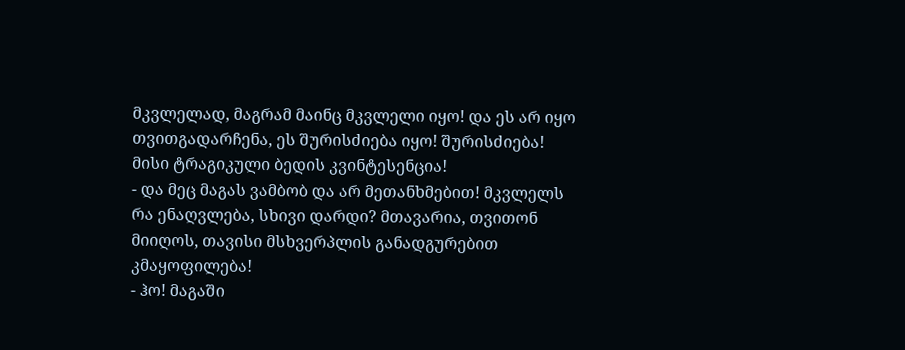მკვლელად, მაგრამ მაინც მკვლელი იყო! და ეს არ იყო თვითგადარჩენა, ეს შურისძიება იყო! შურისძიება! მისი ტრაგიკული ბედის კვინტესენცია!
- და მეც მაგას ვამბობ და არ მეთანხმებით! მკვლელს რა ენაღვლება, სხივი დარდი? მთავარია, თვითონ მიიღოს, თავისი მსხვერპლის განადგურებით კმაყოფილება!
- ჰო! მაგაში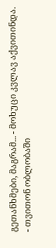გეთანხმები, მაგრამ... - მოხუცი კვლავ აქვითინდა. - თვითონ ობლობაში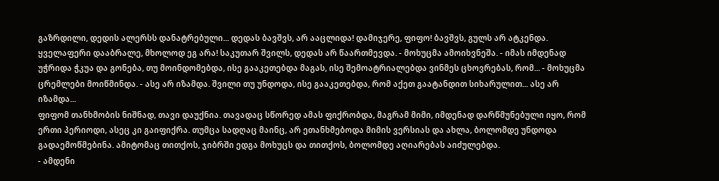გაზრდილი, დედის ალერსს დანატრებული... დედას ბავშვს, არ ააცლიდა! დამიჯერე, ფიფო! ბავშვს, გულს არ ატკენდა. ყველაფერი დააბრალე, მხოლოდ ეგ არა! საკუთარ შვილს, დედას არ წაართმევდა. - მოხუცმა ამოიხვნეშა. - იმას იმდენად უჭრიდა ჭკუა და გონება, თუ მოინდომებდა, ისე გააკეთებდა მაგას, ისე შემოატრიალებდა ვინმეს ცხოვრებას, რომ... - მოხუცმა ცრემლები მოიწმინდა. - ასე არ იზამდა. შვილი თუ უნდოდა, ისე გააკეთებდა, რომ აქეთ გაატანდით სიხარულით... ასე არ იზამდა...
ფიფომ თანხმობის ნიშნად, თავი დაუქნია. თავადაც სწორედ ამას ფიქრობდა, მაგრამ მიმი, იმდენად დარწმუნებული იყო, რომ ერთი პერიოდი, ასეც კი გაიფიქრა. თუმცა სადღაც მაინც, არ ეთანხმებოდა მიმის ვერსიას და ახლა, ბოლომდე უნდოდა გადაემოწმებინა. ამიტომაც თითქოს, ჯიბრში ედგა მოხუცს და თითქოს, ბოლომდე აღიარებას აიძულებდა.
- ამდენი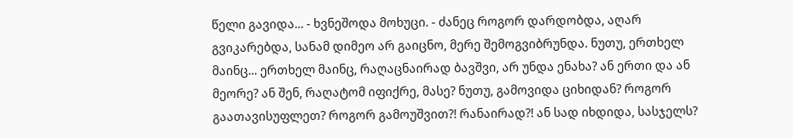წელი გავიდა... - ხვნეშოდა მოხუცი. - ძანეც როგორ დარდობდა, აღარ გვიკარებდა, სანამ დიმეო არ გაიცნო, მერე შემოგვიბრუნდა. ნუთუ, ერთხელ მაინც... ერთხელ მაინც, რაღაცნაირად ბავშვი, არ უნდა ენახა? ან ერთი და ან მეორე? ან შენ, რაღატომ იფიქრე, მასე? ნუთუ, გამოვიდა ციხიდან? როგორ გაათავისუფლეთ? როგორ გამოუშვით?! რანაირად?! ან სად იხდიდა, სასჯელს?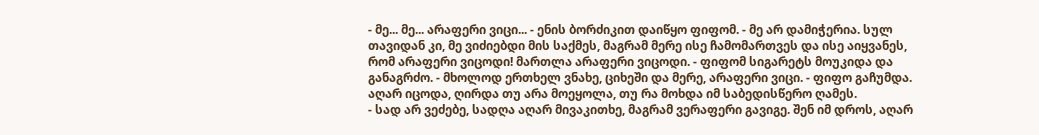- მე... მე... არაფერი ვიცი... - ენის ბორძიკით დაიწყო ფიფომ. - მე არ დამიჭერია. სულ თავიდან კი, მე ვიძიებდი მის საქმეს, მაგრამ მერე ისე ჩამომართვეს და ისე აიყვანეს, რომ არაფერი ვიცოდი! მართლა არაფერი ვიცოდი. - ფიფომ სიგარეტს მოუკიდა და განაგრძო. - მხოლოდ ერთხელ ვნახე, ციხეში და მერე, არაფერი ვიცი. - ფიფო გაჩუმდა. აღარ იცოდა, ღირდა თუ არა მოეყოლა, თუ რა მოხდა იმ საბედისწერო ღამეს.
- სად არ ვეძებე, სადღა აღარ მივაკითხე, მაგრამ ვერაფერი გავიგე. შენ იმ დროს, აღარ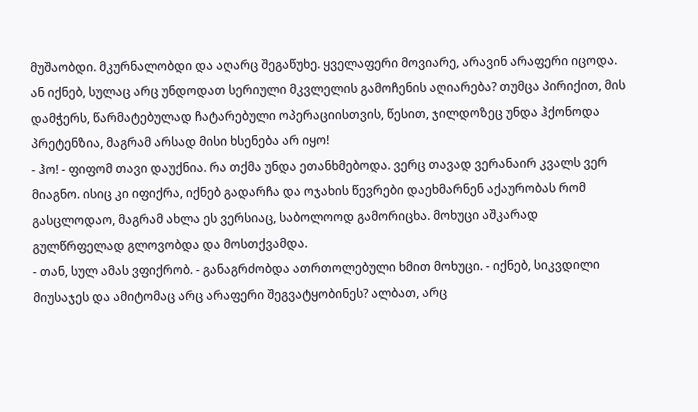მუშაობდი. მკურნალობდი და აღარც შეგაწუხე. ყველაფერი მოვიარე, არავინ არაფერი იცოდა. ან იქნებ, სულაც არც უნდოდათ სერიული მკვლელის გამოჩენის აღიარება? თუმცა პირიქით, მის დამჭერს, წარმატებულად ჩატარებული ოპერაციისთვის, წესით, ჯილდოზეც უნდა ჰქონოდა პრეტენზია, მაგრამ არსად მისი ხსენება არ იყო!
- ჰო! - ფიფომ თავი დაუქნია. რა თქმა უნდა ეთანხმებოდა. ვერც თავად ვერანაირ კვალს ვერ მიაგნო. ისიც კი იფიქრა, იქნებ გადარჩა და ოჯახის წევრები დაეხმარნენ აქაურობას რომ გასცლოდაო, მაგრამ ახლა ეს ვერსიაც, საბოლოოდ გამორიცხა. მოხუცი აშკარად გულწრფელად გლოვობდა და მოსთქვამდა.
- თან, სულ ამას ვფიქრობ. - განაგრძობდა ათრთოლებული ხმით მოხუცი. - იქნებ, სიკვდილი მიუსაჯეს და ამიტომაც არც არაფერი შეგვატყობინეს? ალბათ, არც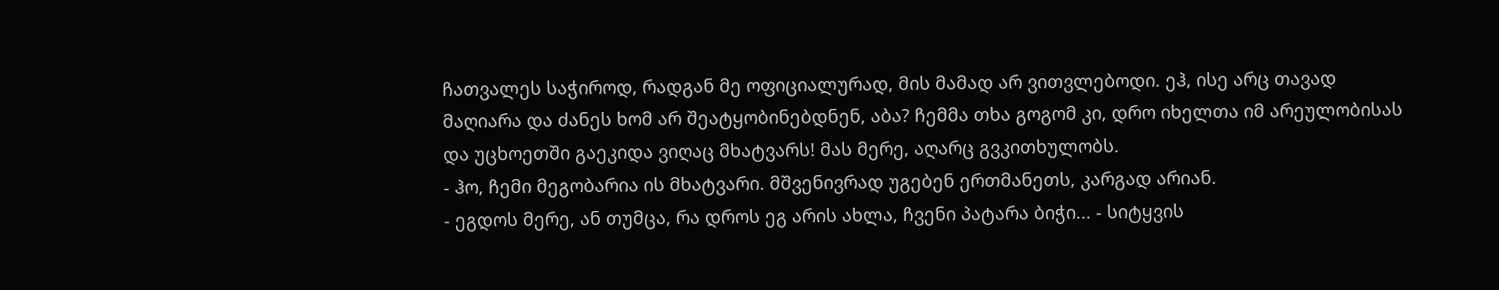ჩათვალეს საჭიროდ, რადგან მე ოფიციალურად, მის მამად არ ვითვლებოდი. ეჰ, ისე არც თავად მაღიარა და ძანეს ხომ არ შეატყობინებდნენ, აბა? ჩემმა თხა გოგომ კი, დრო იხელთა იმ არეულობისას და უცხოეთში გაეკიდა ვიღაც მხატვარს! მას მერე, აღარც გვკითხულობს.
- ჰო, ჩემი მეგობარია ის მხატვარი. მშვენივრად უგებენ ერთმანეთს, კარგად არიან.
- ეგდოს მერე, ან თუმცა, რა დროს ეგ არის ახლა, ჩვენი პატარა ბიჭი... - სიტყვის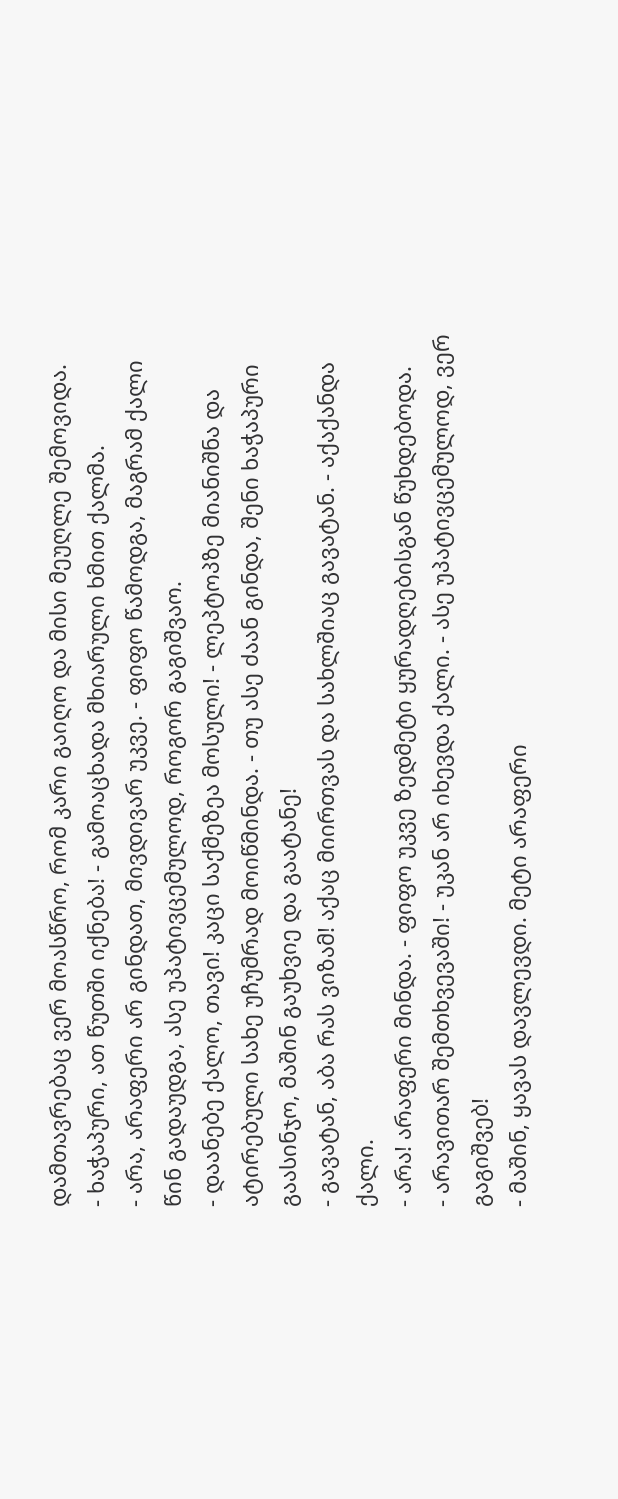დამთავრებაც ვერ მოასწრო, რომ კარი გაიღო და მისი მეუღლე შემოვიდა.
- ხაჭაპური, ათ წუთში იქნება! - გამოაცხადა მხიარული ხმით ქალმა.
- არა, არაფერი არ გინდათ, მივდივარ უკვე. - ფიფო წამოდგა, მაგრამ ქალი წინ გადაუდგა, ასე უპატივცემულოდ, როგორ გაგიშვაო.
- დაანებე ქალო, თავი! კაცი საქმეზეა მოსული! - ლეპტოპზე მიანიშნა და ატირებული სახე უჩუმრად მოიწმინდა. - თუ ასე ძაან გინდა, შენი ხაჭაპური გაასინჯო, მაშინ გაუხვიე და გაატანე!
- გავატან, აბა რას ვიზამ! აქაც მიირთვას და სახლშიაც გავატან. - აქაქანდა ქალი.
- არა! არაფერი მინდა. - ფიფო უკვე ზედმეტი ყურადღებისგან წუხდებოდა.
- არავითარ შემთხვევაში! - უკან არ იხევდა ქალი. - ასე უპატივცემულოდ, ვერ გაგიშვებ!
- მაშინ, ყავას დავლევდი. მეტი არაფერი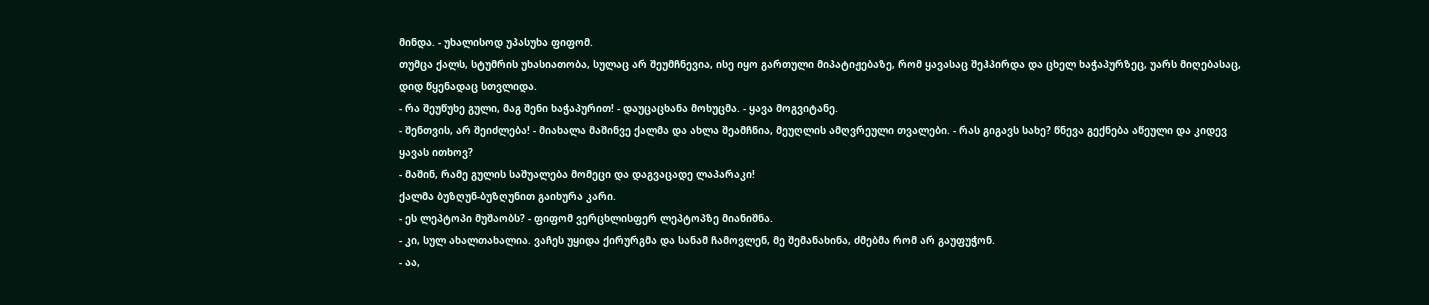მინდა. - უხალისოდ უპასუხა ფიფომ.
თუმცა ქალს, სტუმრის უხასიათობა, სულაც არ შეუმჩნევია, ისე იყო გართული მიპატიჟებაზე, რომ ყავასაც შეჰპირდა და ცხელ ხაჭაპურზეც, უარს მიღებასაც, დიდ წყენადაც სთვლიდა.
- რა შეუწუხე გული, მაგ შენი ხაჭაპურით! - დაუცაცხანა მოხუცმა. - ყავა მოგვიტანე.
- შენთვის, არ შეიძლება! - მიახალა მაშინვე ქალმა და ახლა შეამჩნია, მეუღლის ამღვრეული თვალები. - რას გიგავს სახე? წნევა გექნება აწეული და კიდევ ყავას ითხოვ?
- მაშინ, რამე გულის საშუალება მომეცი და დაგვაცადე ლაპარაკი!
ქალმა ბუზღუნ-ბუზღუნით გაიხურა კარი.
- ეს ლეპტოპი მუშაობს? - ფიფომ ვერცხლისფერ ლეპტოპზე მიანიშნა.
- კი, სულ ახალთახალია. ვაჩეს უყიდა ქირურგმა და სანამ ჩამოვლენ, მე შემანახინა, ძმებმა რომ არ გაუფუჭონ.
- აა,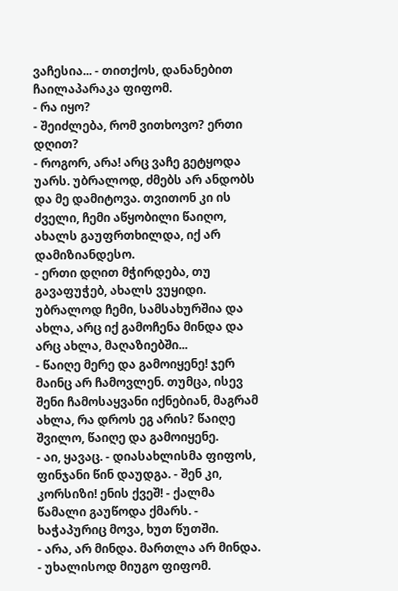ვაჩესია... - თითქოს, დანანებით ჩაილაპარაკა ფიფომ.
- რა იყო?
- შეიძლება, რომ ვითხოვო? ერთი დღით?
- როგორ, არა! არც ვაჩე გეტყოდა უარს. უბრალოდ, ძმებს არ ანდობს და მე დამიტოვა. თვითონ კი ის ძველი, ჩემი აწყობილი წაიღო, ახალს გაუფრთხილდა, იქ არ დამიზიანდესო.
- ერთი დღით მჭირდება, თუ გავაფუჭებ, ახალს ვუყიდი. უბრალოდ ჩემი, სამსახურშია და ახლა, არც იქ გამოჩენა მინდა და არც ახლა, მაღაზიებში...
- წაიღე მერე და გამოიყენე! ჯერ მაინც არ ჩამოვლენ. თუმცა, ისევ შენი ჩამოსაყვანი იქნებიან, მაგრამ ახლა, რა დროს ეგ არის? წაიღე შვილო, წაიღე და გამოიყენე.
- აი, ყავაც. - დიასახლისმა ფიფოს, ფინჯანი წინ დაუდგა. - შენ კი, კორსიზი! ენის ქვეშ! - ქალმა წამალი გაუწოდა ქმარს. - ხაჭაპურიც მოვა, ხუთ წუთში.
- არა, არ მინდა. მართლა არ მინდა. - უხალისოდ მიუგო ფიფომ.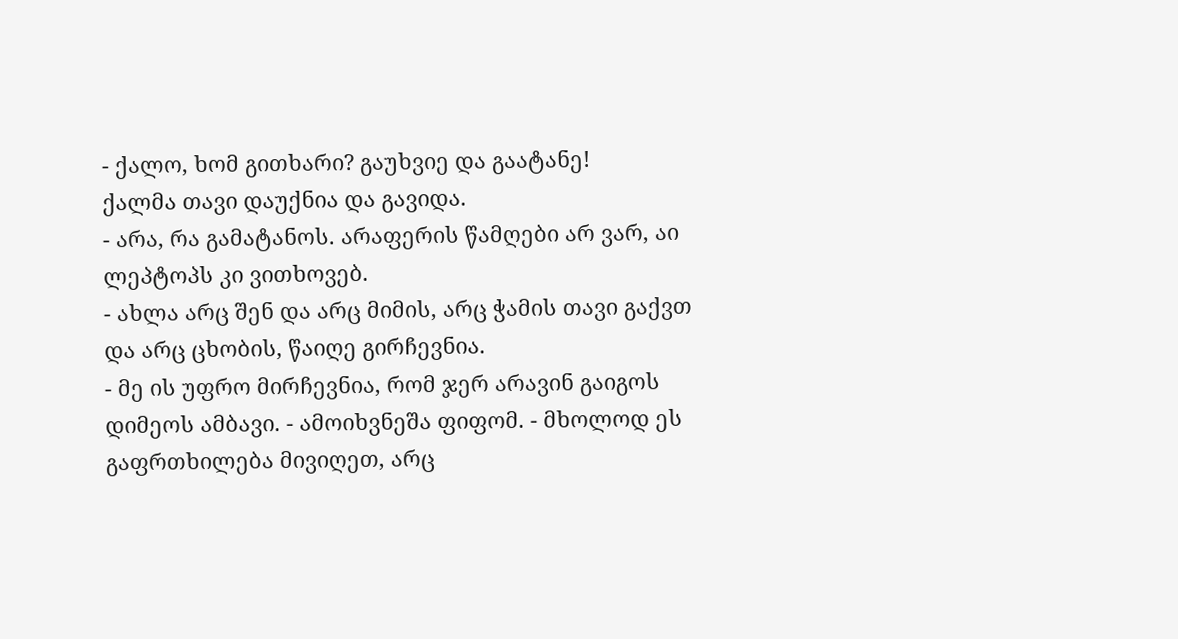- ქალო, ხომ გითხარი? გაუხვიე და გაატანე!
ქალმა თავი დაუქნია და გავიდა.
- არა, რა გამატანოს. არაფერის წამღები არ ვარ, აი ლეპტოპს კი ვითხოვებ.
- ახლა არც შენ და არც მიმის, არც ჭამის თავი გაქვთ და არც ცხობის, წაიღე გირჩევნია.
- მე ის უფრო მირჩევნია, რომ ჯერ არავინ გაიგოს დიმეოს ამბავი. - ამოიხვნეშა ფიფომ. - მხოლოდ ეს გაფრთხილება მივიღეთ, არც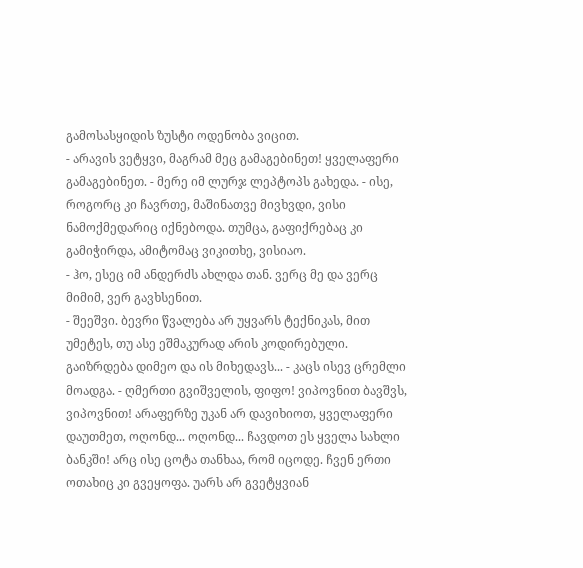გამოსასყიდის ზუსტი ოდენობა ვიცით.
- არავის ვეტყვი, მაგრამ მეც გამაგებინეთ! ყველაფერი გამაგებინეთ. - მერე იმ ლურჯ ლეპტოპს გახედა. - ისე, როგორც კი ჩავრთე, მაშინათვე მივხვდი, ვისი ნამოქმედარიც იქნებოდა. თუმცა, გაფიქრებაც კი გამიჭირდა, ამიტომაც ვიკითხე, ვისიაო.
- ჰო, ესეც იმ ანდერძს ახლდა თან. ვერც მე და ვერც მიმიმ, ვერ გავხსენით.
- შეეშვი. ბევრი წვალება არ უყვარს ტექნიკას, მით უმეტეს, თუ ასე ეშმაკურად არის კოდირებული. გაიზრდება დიმეო და ის მიხედავს... - კაცს ისევ ცრემლი მოადგა. - ღმერთი გვიშველის, ფიფო! ვიპოვნით ბავშვს, ვიპოვნით! არაფერზე უკან არ დავიხიოთ, ყველაფერი დაუთმეთ, ოღონდ... ოღონდ... ჩავდოთ ეს ყველა სახლი ბანკში! არც ისე ცოტა თანხაა, რომ იცოდე. ჩვენ ერთი ოთახიც კი გვეყოფა. უარს არ გვეტყვიან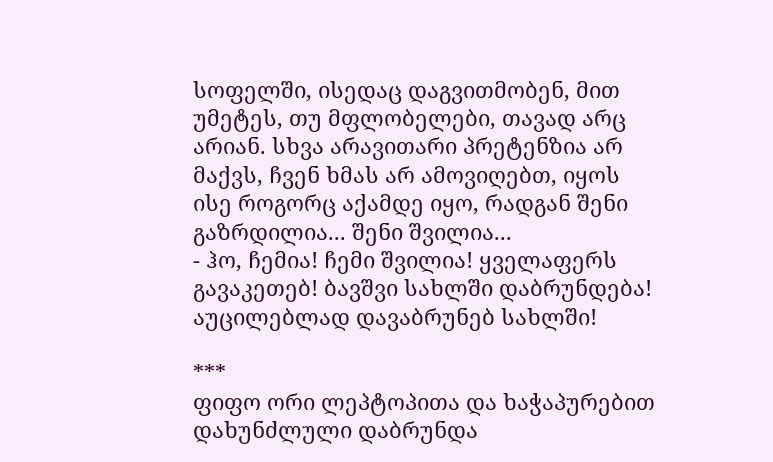სოფელში, ისედაც დაგვითმობენ, მით უმეტეს, თუ მფლობელები, თავად არც არიან. სხვა არავითარი პრეტენზია არ მაქვს, ჩვენ ხმას არ ამოვიღებთ, იყოს ისე როგორც აქამდე იყო, რადგან შენი გაზრდილია... შენი შვილია...
- ჰო, ჩემია! ჩემი შვილია! ყველაფერს გავაკეთებ! ბავშვი სახლში დაბრუნდება! აუცილებლად დავაბრუნებ სახლში!

***
ფიფო ორი ლეპტოპითა და ხაჭაპურებით დახუნძლული დაბრუნდა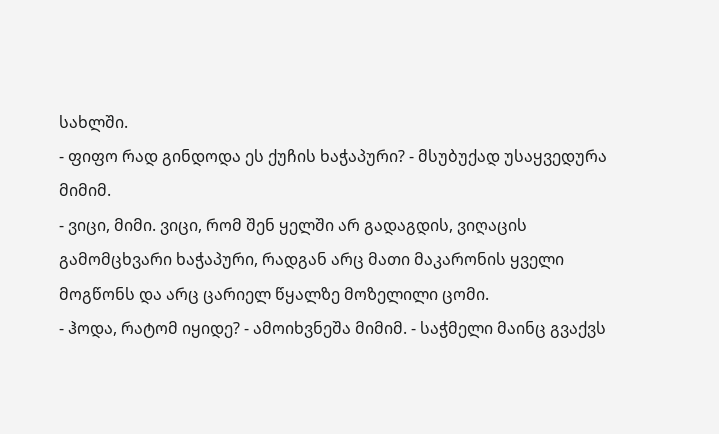სახლში.
- ფიფო რად გინდოდა ეს ქუჩის ხაჭაპური? - მსუბუქად უსაყვედურა მიმიმ.
- ვიცი, მიმი. ვიცი, რომ შენ ყელში არ გადაგდის, ვიღაცის გამომცხვარი ხაჭაპური, რადგან არც მათი მაკარონის ყველი მოგწონს და არც ცარიელ წყალზე მოზელილი ცომი.
- ჰოდა, რატომ იყიდე? - ამოიხვნეშა მიმიმ. - საჭმელი მაინც გვაქვს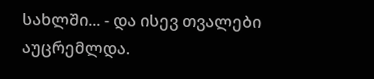სახლში... - და ისევ თვალები აუცრემლდა.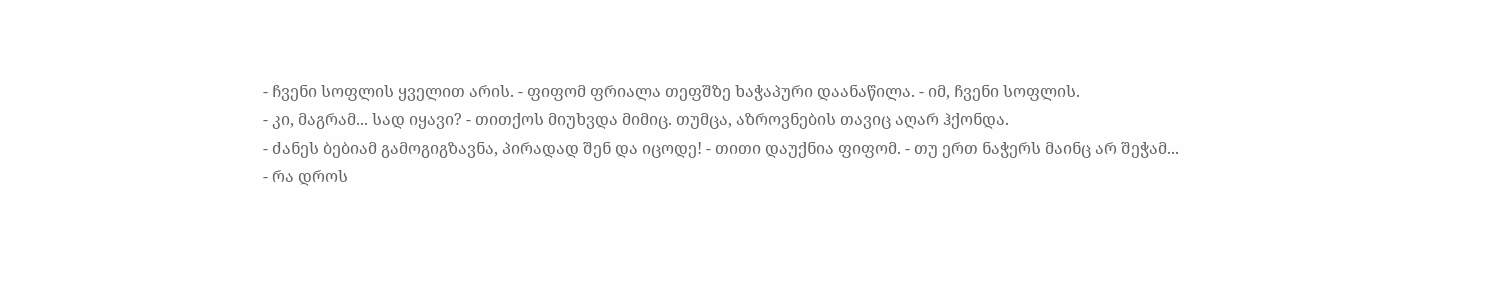- ჩვენი სოფლის ყველით არის. - ფიფომ ფრიალა თეფშზე ხაჭაპური დაანაწილა. - იმ, ჩვენი სოფლის.
- კი, მაგრამ... სად იყავი? - თითქოს მიუხვდა მიმიც. თუმცა, აზროვნების თავიც აღარ ჰქონდა.
- ძანეს ბებიამ გამოგიგზავნა, პირადად შენ და იცოდე! - თითი დაუქნია ფიფომ. - თუ ერთ ნაჭერს მაინც არ შეჭამ...
- რა დროს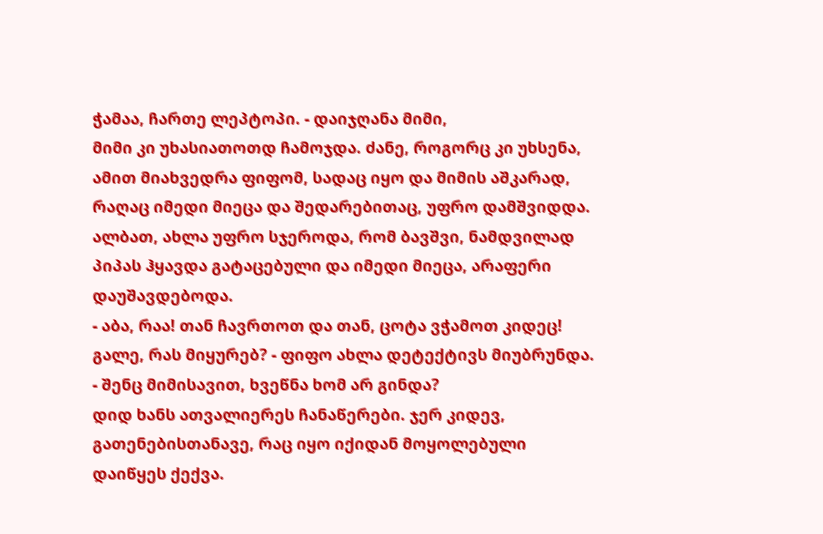ჭამაა, ჩართე ლეპტოპი. - დაიჯღანა მიმი,
მიმი კი უხასიათოთდ ჩამოჯდა. ძანე, როგორც კი უხსენა, ამით მიახვედრა ფიფომ, სადაც იყო და მიმის აშკარად, რაღაც იმედი მიეცა და შედარებითაც, უფრო დამშვიდდა. ალბათ, ახლა უფრო სჯეროდა, რომ ბავშვი, ნამდვილად პიპას ჰყავდა გატაცებული და იმედი მიეცა, არაფერი დაუშავდებოდა.
- აბა, რაა! თან ჩავრთოთ და თან, ცოტა ვჭამოთ კიდეც! გალე, რას მიყურებ? - ფიფო ახლა დეტექტივს მიუბრუნდა. - შენც მიმისავით, ხვეწნა ხომ არ გინდა?
დიდ ხანს ათვალიერეს ჩანაწერები. ჯერ კიდევ, გათენებისთანავე, რაც იყო იქიდან მოყოლებული დაიწყეს ქექვა.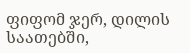ფიფომ ჯერ, დილის საათებში,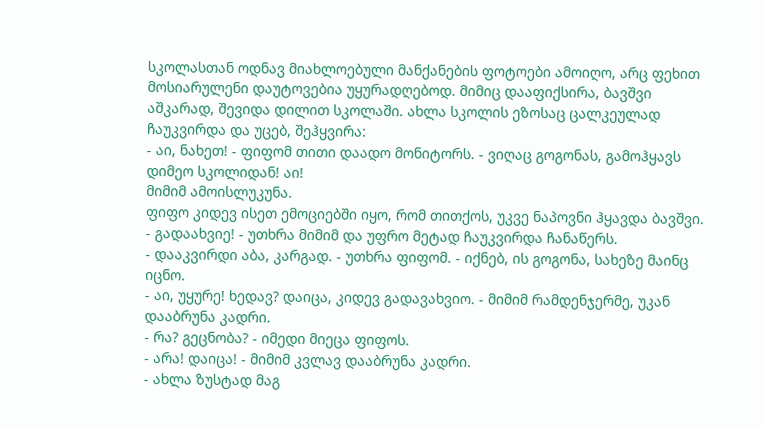სკოლასთან ოდნავ მიახლოებული მანქანების ფოტოები ამოიღო, არც ფეხით მოსიარულენი დაუტოვებია უყურადღებოდ. მიმიც დააფიქსირა, ბავშვი აშკარად, შევიდა დილით სკოლაში. ახლა სკოლის ეზოსაც ცალკეულად ჩაუკვირდა და უცებ, შეჰყვირა:
- აი, ნახეთ! - ფიფომ თითი დაადო მონიტორს. - ვიღაც გოგონას, გამოჰყავს დიმეო სკოლიდან! აი!
მიმიმ ამოისლუკუნა.
ფიფო კიდევ ისეთ ემოციებში იყო, რომ თითქოს, უკვე ნაპოვნი ჰყავდა ბავშვი.
- გადაახვიე! - უთხრა მიმიმ და უფრო მეტად ჩაუკვირდა ჩანაწერს.
- დააკვირდი აბა, კარგად. - უთხრა ფიფომ. - იქნებ, ის გოგონა, სახეზე მაინც იცნო.
- აი, უყურე! ხედავ? დაიცა, კიდევ გადავახვიო. - მიმიმ რამდენჯერმე, უკან დააბრუნა კადრი.
- რა? გეცნობა? - იმედი მიეცა ფიფოს.
- არა! დაიცა! - მიმიმ კვლავ დააბრუნა კადრი.
- ახლა ზუსტად მაგ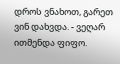დროს ვნახოთ, გარეთ ვინ დახვდა. - ვეღარ ითმენდა ფიფო.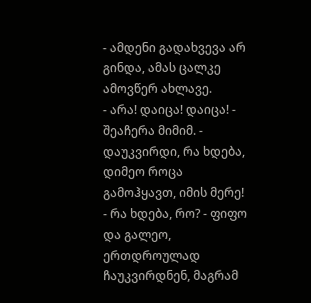- ამდენი გადახვევა არ გინდა, ამას ცალკე ამოვწერ ახლავე.
- არა! დაიცა! დაიცა! - შეაჩერა მიმიმ. - დაუკვირდი, რა ხდება, დიმეო როცა გამოჰყავთ, იმის მერე!
- რა ხდება, რო? - ფიფო და გალეო, ერთდროულად ჩაუკვირდნენ, მაგრამ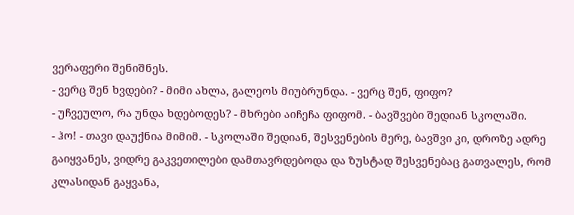ვერაფერი შენიშნეს.
- ვერც შენ ხვდები? - მიმი ახლა, გალეოს მიუბრუნდა. - ვერც შენ, ფიფო?
- უჩვეულო, რა უნდა ხდებოდეს? - მხრები აიჩეჩა ფიფომ. - ბავშვები შედიან სკოლაში.
- ჰო! - თავი დაუქნია მიმიმ. - სკოლაში შედიან, შესვენების მერე, ბავშვი კი, დროზე ადრე გაიყვანეს, ვიდრე გაკვეთილები დამთავრდებოდა და ზუსტად შესვენებაც გათვალეს, რომ კლასიდან გაყვანა,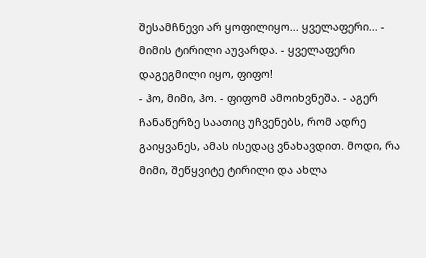შესამჩნევი არ ყოფილიყო... ყველაფერი... - მიმის ტირილი აუვარდა. - ყველაფერი დაგეგმილი იყო, ფიფო!
- ჰო, მიმი, ჰო. - ფიფომ ამოიხვნეშა. - აგერ ჩანაწერზე საათიც უჩვენებს, რომ ადრე გაიყვანეს, ამას ისედაც ვნახავდით. მოდი, რა მიმი, შეწყვიტე ტირილი და ახლა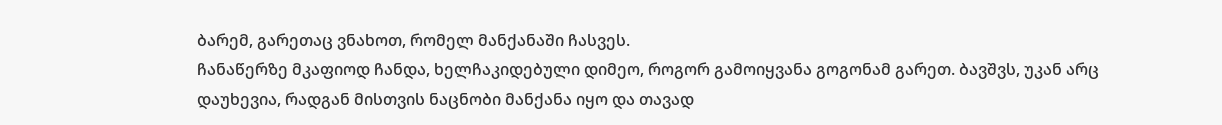ბარემ, გარეთაც ვნახოთ, რომელ მანქანაში ჩასვეს.
ჩანაწერზე მკაფიოდ ჩანდა, ხელჩაკიდებული დიმეო, როგორ გამოიყვანა გოგონამ გარეთ. ბავშვს, უკან არც დაუხევია, რადგან მისთვის ნაცნობი მანქანა იყო და თავად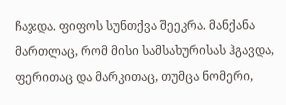ჩაჯდა. ფიფოს სუნთქვა შეეკრა. მანქანა მართლაც, რომ მისი სამსახურისას ჰგავდა, ფერითაც და მარკითაც, თუმცა ნომერი,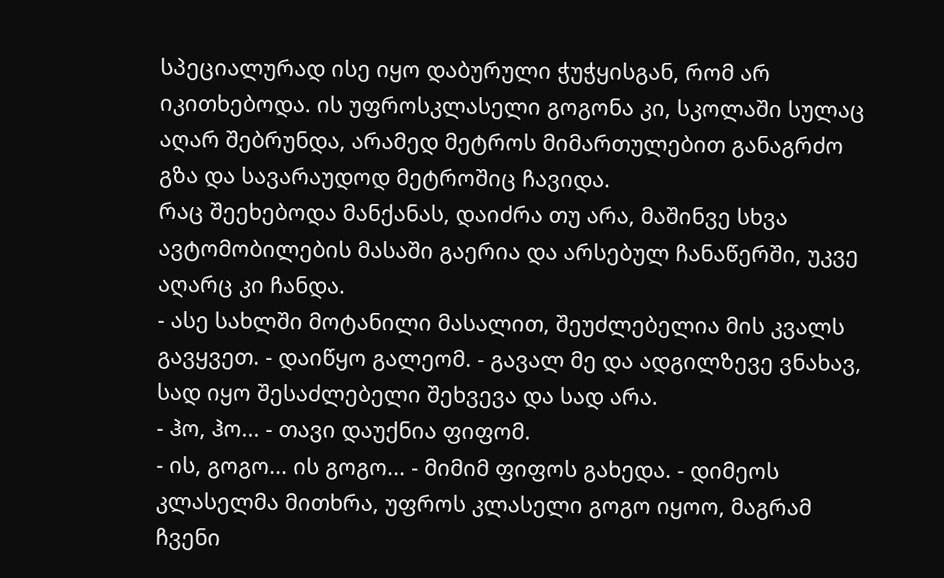სპეციალურად ისე იყო დაბურული ჭუჭყისგან, რომ არ იკითხებოდა. ის უფროსკლასელი გოგონა კი, სკოლაში სულაც აღარ შებრუნდა, არამედ მეტროს მიმართულებით განაგრძო გზა და სავარაუდოდ მეტროშიც ჩავიდა.
რაც შეეხებოდა მანქანას, დაიძრა თუ არა, მაშინვე სხვა ავტომობილების მასაში გაერია და არსებულ ჩანაწერში, უკვე აღარც კი ჩანდა.
- ასე სახლში მოტანილი მასალით, შეუძლებელია მის კვალს გავყვეთ. - დაიწყო გალეომ. - გავალ მე და ადგილზევე ვნახავ, სად იყო შესაძლებელი შეხვევა და სად არა.
- ჰო, ჰო... - თავი დაუქნია ფიფომ.
- ის, გოგო... ის გოგო... - მიმიმ ფიფოს გახედა. - დიმეოს კლასელმა მითხრა, უფროს კლასელი გოგო იყოო, მაგრამ ჩვენი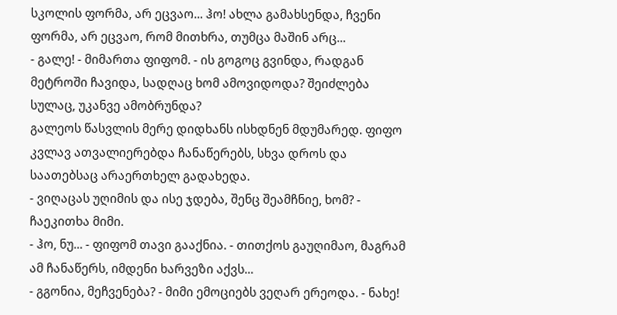სკოლის ფორმა, არ ეცვაო... ჰო! ახლა გამახსენდა, ჩვენი ფორმა, არ ეცვაო, რომ მითხრა, თუმცა მაშინ არც...
- გალე! - მიმართა ფიფომ. - ის გოგოც გვინდა, რადგან მეტროში ჩავიდა, სადღაც ხომ ამოვიდოდა? შეიძლება სულაც, უკანვე ამობრუნდა?
გალეოს წასვლის მერე დიდხანს ისხდნენ მდუმარედ. ფიფო კვლავ ათვალიერებდა ჩანაწერებს, სხვა დროს და საათებსაც არაერთხელ გადახედა.
- ვიღაცას უღიმის და ისე ჯდება, შენც შეამჩნიე, ხომ? - ჩაეკითხა მიმი.
- ჰო, ნუ... - ფიფომ თავი გააქნია. - თითქოს გაუღიმაო, მაგრამ ამ ჩანაწერს, იმდენი ხარვეზი აქვს...
- გგონია, მეჩვენება? - მიმი ემოციებს ვეღარ ერეოდა. - ნახე!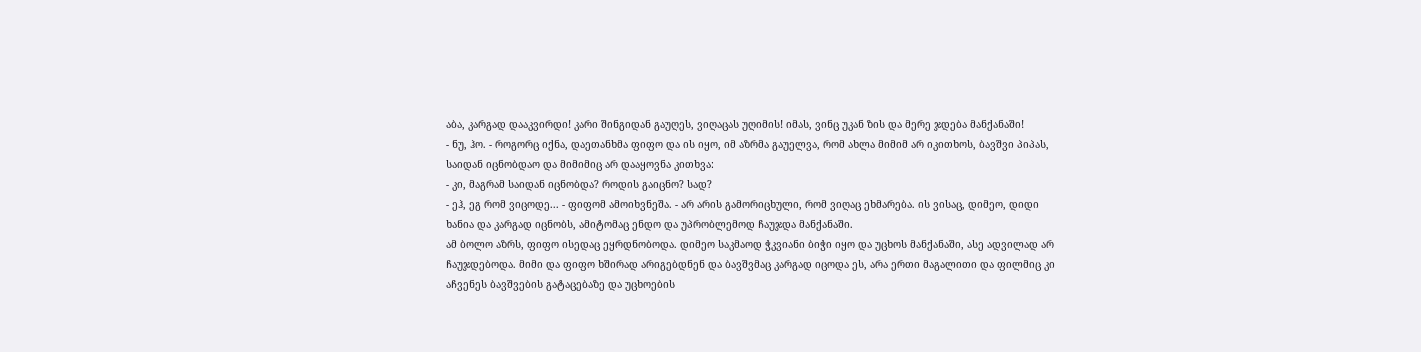აბა, კარგად დააკვირდი! კარი შინგიდან გაუღეს, ვიღაცას უღიმის! იმას, ვინც უკან ზის და მერე ჯდება მანქანაში!
- ნუ, ჰო. - როგორც იქნა, დაეთანხმა ფიფო და ის იყო, იმ აზრმა გაუელვა, რომ ახლა მიმიმ არ იკითხოს, ბავშვი პიპას, საიდან იცნობდაო და მიმიმიც არ დააყოვნა კითხვა:
- კი, მაგრამ საიდან იცნობდა? როდის გაიცნო? სად?
- ეჰ, ეგ რომ ვიცოდე... - ფიფომ ამოიხვნეშა. - არ არის გამორიცხული, რომ ვიღაც ეხმარება. ის ვისაც, დიმეო, დიდი ხანია და კარგად იცნობს, ამიტომაც ენდო და უპრობლემოდ ჩაუჯდა მანქანაში.
ამ ბოლო აზრს, ფიფო ისედაც ეყრდნობოდა. დიმეო საკმაოდ ჭკვიანი ბიჭი იყო და უცხოს მანქანაში, ასე ადვილად არ ჩაუჯდებოდა. მიმი და ფიფო ხშირად არიგებდნენ და ბავშვმაც კარგად იცოდა ეს, არა ერთი მაგალითი და ფილმიც კი აჩვენეს ბავშვების გატაცებაზე და უცხოების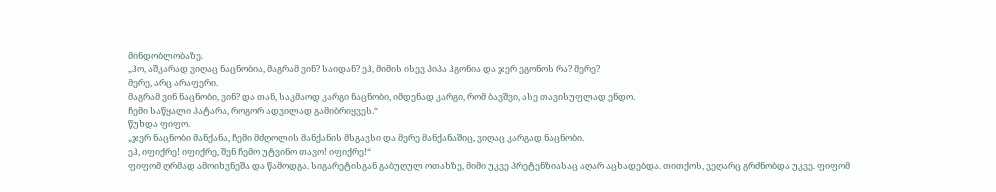მინდობლობაზე.
„ჰო, აშკარად ვიღაც ნაცნობია, მაგრამ ვინ? საიდან? ეჰ, მიმის ისევ პიპა ჰგონია და ჯერ ეგონოს რა? მერე?
მერე, არც არაფერი.
მაგრამ ვინ ნაცნობი, ვინ? და თან, საკმაოდ კარგი ნაცნობი, იმდენად კარგი, რომ ბავშვი, ასე თავისუფლად ენდო.
ჩემი საწყალი პატარა, როგორ ადვილად გამიბრიყვეს.“
წუხდა ფიფო.
„ჯერ ნაცნობი მანქანა, ჩემი მძღოლის მანქანის მსგავსი და მერე მანქანაშიც, ვიღაც კარგად ნაცნობი.
ეჰ, იფიქრე! იფიქრე, შენ ჩემო უტვინო თავო! იფიქრე!“
ფიფომ ღრმად ამოიხვნეშა და წამოდგა. სიგარეტისგან გაბუღულ ოთახზე, მიმი უკვე პრეტენზიასაც აღარ აცხადებდა. თითქოს, ვეღარც გრძნობდა უკვე. ფიფომ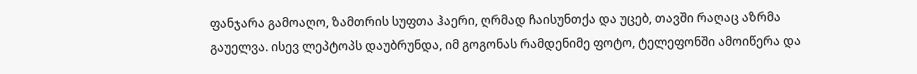ფანჯარა გამოაღო, ზამთრის სუფთა ჰაერი, ღრმად ჩაისუნთქა და უცებ, თავში რაღაც აზრმა გაუელვა. ისევ ლეპტოპს დაუბრუნდა, იმ გოგონას რამდენიმე ფოტო, ტელეფონში ამოიწერა და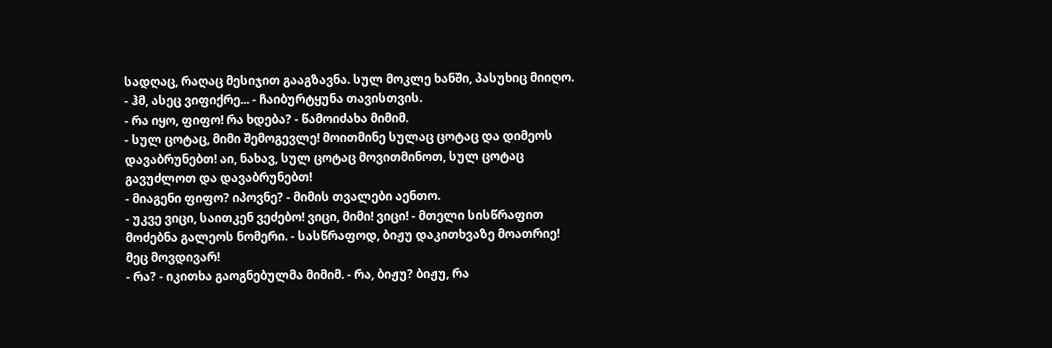სადღაც, რაღაც მესიჯით გააგზავნა. სულ მოკლე ხანში, პასუხიც მიიღო.
- ჰმ, ასეც ვიფიქრე... - ჩაიბურტყუნა თავისთვის.
- რა იყო, ფიფო! რა ხდება? - წამოიძახა მიმიმ.
- სულ ცოტაც, მიმი შემოგევლე! მოითმინე სულაც ცოტაც და დიმეოს დავაბრუნებთ! აი, ნახავ, სულ ცოტაც მოვითმინოთ, სულ ცოტაც გავუძლოთ და დავაბრუნებთ!
- მიაგენი ფიფო? იპოვნე? - მიმის თვალები აენთო.
- უკვე ვიცი, საითკენ ვეძებო! ვიცი, მიმი! ვიცი! - მთელი სისწრაფით მოძებნა გალეოს ნომერი. - სასწრაფოდ, ბიჟუ დაკითხვაზე მოათრიე! მეც მოვდივარ!
- რა? - იკითხა გაოგნებულმა მიმიმ. - რა, ბიჟუ? ბიჟუ, რა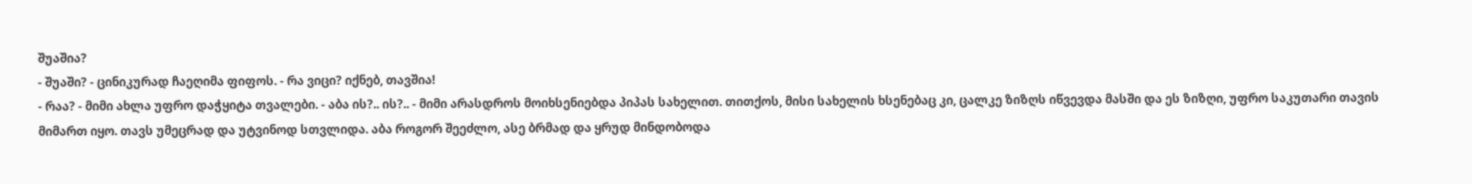შუაშია?
- შუაში? - ცინიკურად ჩაეღიმა ფიფოს. - რა ვიცი? იქნებ, თავშია!
- რაა? - მიმი ახლა უფრო დაჭყიტა თვალები. - აბა ის?.. ის?.. - მიმი არასდროს მოიხსენიებდა პიპას სახელით. თითქოს, მისი სახელის ხსენებაც კი, ცალკე ზიზღს იწვევდა მასში და ეს ზიზღი, უფრო საკუთარი თავის მიმართ იყო. თავს უმეცრად და უტვინოდ სთვლიდა. აბა როგორ შეეძლო, ასე ბრმად და ყრუდ მინდობოდა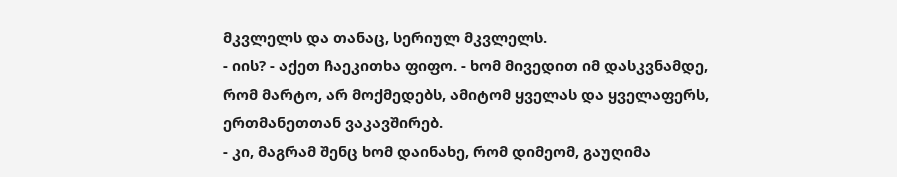მკვლელს და თანაც, სერიულ მკვლელს.
- იის? - აქეთ ჩაეკითხა ფიფო. - ხომ მივედით იმ დასკვნამდე, რომ მარტო, არ მოქმედებს, ამიტომ ყველას და ყველაფერს, ერთმანეთთან ვაკავშირებ.
- კი, მაგრამ შენც ხომ დაინახე, რომ დიმეომ, გაუღიმა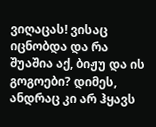ვიღაცას! ვისაც იცნობდა და რა შუაშია აქ, ბიჟუ და ის გოგოები? დიმეს, ანდრაც კი არ ჰყავს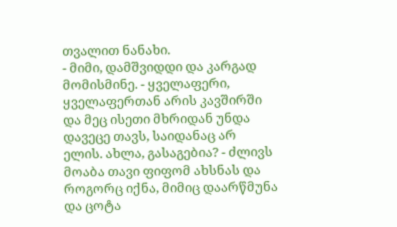თვალით ნანახი.
- მიმი, დამშვიდდი და კარგად მომისმინე. - ყველაფერი, ყველაფერთან არის კავშირში და მეც ისეთი მხრიდან უნდა დავეცე თავს, საიდანაც არ ელის. ახლა, გასაგებია? - ძლივს მოაბა თავი ფიფომ ახსნას და როგორც იქნა, მიმიც დაარწმუნა და ცოტა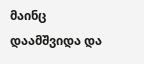მაინც დაამშვიდა და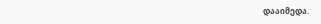დააიმედა.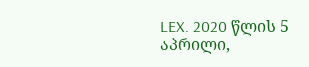LEX. 2020 წლის 5 აპრილი,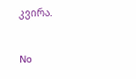კვირა.

No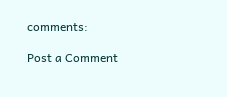comments:

Post a Comment